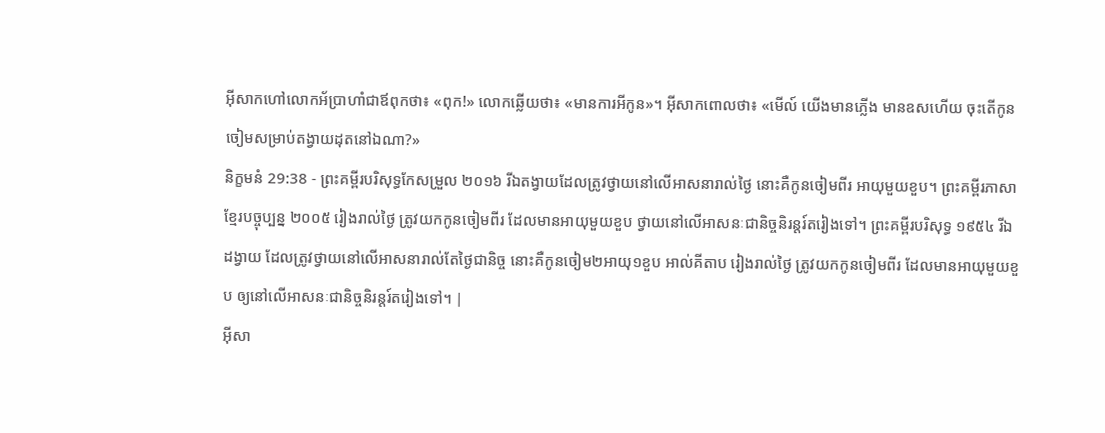អ៊ីសាកហៅលោកអ័ប្រាហាំជាឪពុកថា៖ «ពុក!» លោកឆ្លើយថា៖ «មានការអីកូន»។ អ៊ីសាកពោលថា៖ «មើល៍ យើងមានភ្លើង មានឧសហើយ ចុះតើកូនចៀមសម្រាប់តង្វាយដុតនៅឯណា?»
និក្ខមនំ 29:38 - ព្រះគម្ពីរបរិសុទ្ធកែសម្រួល ២០១៦ រីឯតង្វាយដែលត្រូវថ្វាយនៅលើអាសនារាល់ថ្ងៃ នោះគឺកូនចៀមពីរ អាយុមួយខួប។ ព្រះគម្ពីរភាសាខ្មែរបច្ចុប្បន្ន ២០០៥ រៀងរាល់ថ្ងៃ ត្រូវយកកូនចៀមពីរ ដែលមានអាយុមួយខួប ថ្វាយនៅលើអាសនៈជានិច្ចនិរន្តរ៍តរៀងទៅ។ ព្រះគម្ពីរបរិសុទ្ធ ១៩៥៤ រីឯដង្វាយ ដែលត្រូវថ្វាយនៅលើអាសនារាល់តែថ្ងៃជានិច្ច នោះគឺកូនចៀម២អាយុ១ខួប អាល់គីតាប រៀងរាល់ថ្ងៃ ត្រូវយកកូនចៀមពីរ ដែលមានអាយុមួយខួប ឲ្យនៅលើអាសនៈជានិច្ចនិរន្តរ៍តរៀងទៅ។ |
អ៊ីសា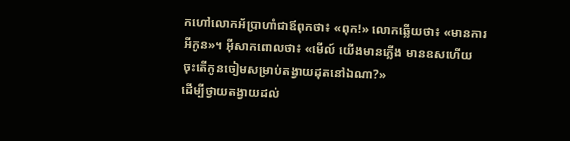កហៅលោកអ័ប្រាហាំជាឪពុកថា៖ «ពុក!» លោកឆ្លើយថា៖ «មានការអីកូន»។ អ៊ីសាកពោលថា៖ «មើល៍ យើងមានភ្លើង មានឧសហើយ ចុះតើកូនចៀមសម្រាប់តង្វាយដុតនៅឯណា?»
ដើម្បីថ្វាយតង្វាយដល់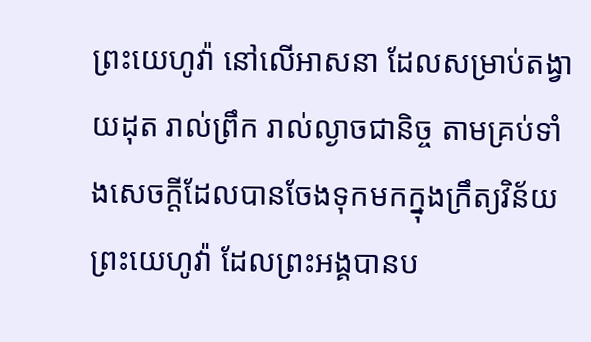ព្រះយេហូវ៉ា នៅលើអាសនា ដែលសម្រាប់តង្វាយដុត រាល់ព្រឹក រាល់ល្ងាចជានិច្ច តាមគ្រប់ទាំងសេចក្ដីដែលបានចែងទុកមកក្នុងក្រឹត្យវិន័យព្រះយេហូវ៉ា ដែលព្រះអង្គបានប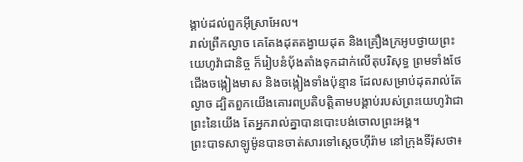ង្គាប់ដល់ពួកអ៊ីស្រាអែល។
រាល់ព្រឹកល្ងាច គេតែងដុតតង្វាយដុត និងគ្រឿងក្រអូបថ្វាយព្រះយេហូវ៉ាជានិច្ច ក៏រៀបនំបុ័ងតាំងទុកដាក់លើតុបរិសុទ្ធ ព្រមទាំងថែជើងចង្កៀងមាស និងចង្កៀងទាំងប៉ុន្មាន ដែលសម្រាប់ដុតរាល់តែល្ងាច ដ្បិតពួកយើងគោរពប្រតិបត្តិតាមបង្គាប់របស់ព្រះយេហូវ៉ាជាព្រះនៃយើង តែអ្នករាល់គ្នាបានបោះបង់ចោលព្រះអង្គ។
ព្រះបាទសាឡូម៉ូនបានចាត់សារទៅស្តេចហ៊ីរ៉ាម នៅក្រុងទីរ៉ុសថា៖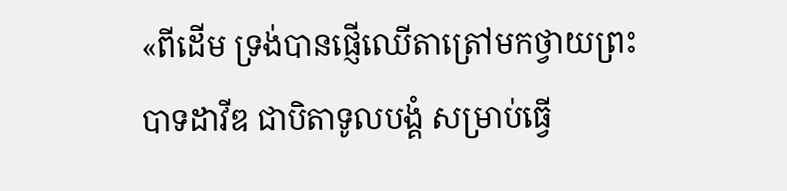«ពីដើម ទ្រង់បានផ្ញើឈើតាត្រៅមកថ្វាយព្រះបាទដាវីឌ ជាបិតាទូលបង្គំ សម្រាប់ធ្វើ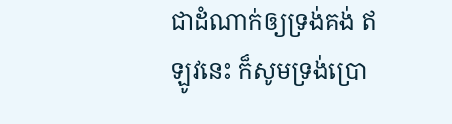ជាដំណាក់ឲ្យទ្រង់គង់ ឥឡូវនេះ ក៏សូមទ្រង់ប្រោ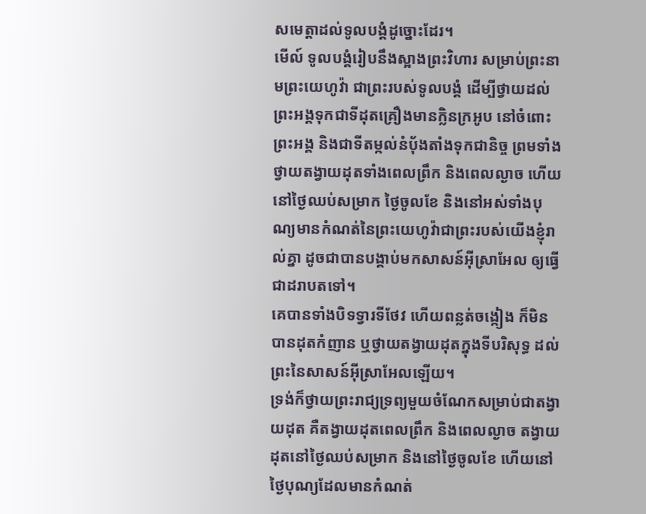សមេត្តាដល់ទូលបង្គំដូច្នោះដែរ។
មើល៍ ទូលបង្គំរៀបនឹងស្អាងព្រះវិហារ សម្រាប់ព្រះនាមព្រះយេហូវ៉ា ជាព្រះរបស់ទូលបង្គំ ដើម្បីថ្វាយដល់ព្រះអង្គទុកជាទីដុតគ្រឿងមានក្លិនក្រអូប នៅចំពោះព្រះអង្គ និងជាទីតម្កល់នំបុ័ងតាំងទុកជានិច្ច ព្រមទាំងថ្វាយតង្វាយដុតទាំងពេលព្រឹក និងពេលល្ងាច ហើយនៅថ្ងៃឈប់សម្រាក ថ្ងៃចូលខែ និងនៅអស់ទាំងបុណ្យមានកំណត់នៃព្រះយេហូវ៉ាជាព្រះរបស់យើងខ្ញុំរាល់គ្នា ដូចជាបានបង្គាប់មកសាសន៍អ៊ីស្រាអែល ឲ្យធ្វើជាដរាបតទៅ។
គេបានទាំងបិទទ្វារទីថែវ ហើយពន្លត់ចង្កៀង ក៏មិនបានដុតកំញាន ឬថ្វាយតង្វាយដុតក្នុងទីបរិសុទ្ធ ដល់ព្រះនៃសាសន៍អ៊ីស្រាអែលឡើយ។
ទ្រង់ក៏ថ្វាយព្រះរាជ្យទ្រព្យមួយចំណែកសម្រាប់ជាតង្វាយដុត គឺតង្វាយដុតពេលព្រឹក និងពេលល្ងាច តង្វាយដុតនៅថ្ងៃឈប់សម្រាក និងនៅថ្ងៃចូលខែ ហើយនៅថ្ងៃបុណ្យដែលមានកំណត់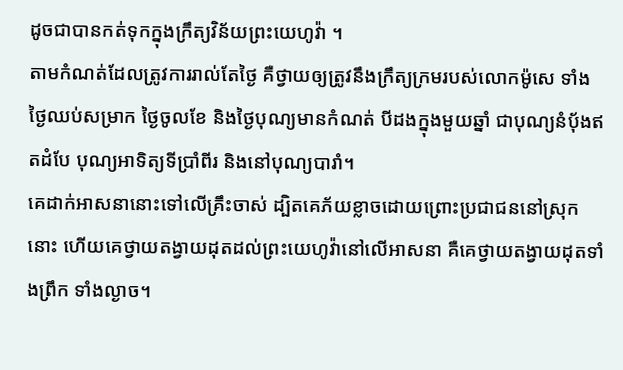ដូចជាបានកត់ទុកក្នុងក្រឹត្យវិន័យព្រះយេហូវ៉ា ។
តាមកំណត់ដែលត្រូវការរាល់តែថ្ងៃ គឺថ្វាយឲ្យត្រូវនឹងក្រឹត្យក្រមរបស់លោកម៉ូសេ ទាំងថ្ងៃឈប់សម្រាក ថ្ងៃចូលខែ និងថ្ងៃបុណ្យមានកំណត់ បីដងក្នុងមួយឆ្នាំ ជាបុណ្យនំបុ័ងឥតដំបែ បុណ្យអាទិត្យទីប្រាំពីរ និងនៅបុណ្យបារាំ។
គេដាក់អាសនានោះទៅលើគ្រឹះចាស់ ដ្បិតគេភ័យខ្លាចដោយព្រោះប្រជាជននៅស្រុកនោះ ហើយគេថ្វាយតង្វាយដុតដល់ព្រះយេហូវ៉ានៅលើអាសនា គឺគេថ្វាយតង្វាយដុតទាំងព្រឹក ទាំងល្ងាច។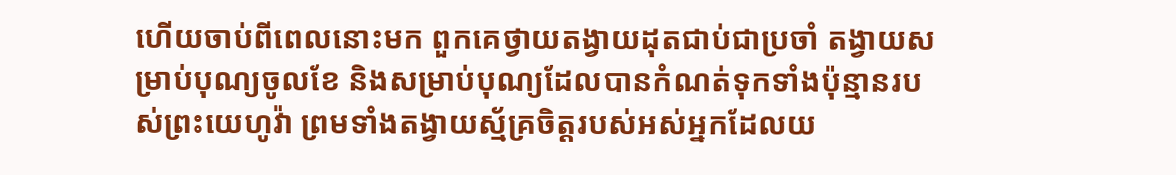ហើយចាប់ពីពេលនោះមក ពួកគេថ្វាយតង្វាយដុតជាប់ជាប្រចាំ តង្វាយសម្រាប់បុណ្យចូលខែ និងសម្រាប់បុណ្យដែលបានកំណត់ទុកទាំងប៉ុន្មានរបស់ព្រះយេហូវ៉ា ព្រមទាំងតង្វាយស្ម័គ្រចិត្តរបស់អស់អ្នកដែលយ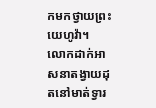កមកថ្វាយព្រះយេហូវ៉ា។
លោកដាក់អាសនាតង្វាយដុតនៅមាត់ទ្វារ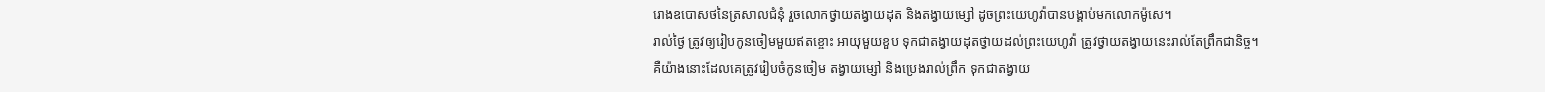រោងឧបោសថនៃត្រសាលជំនុំ រួចលោកថ្វាយតង្វាយដុត និងតង្វាយម្សៅ ដូចព្រះយេហូវ៉ាបានបង្គាប់មកលោកម៉ូសេ។
រាល់ថ្ងៃ ត្រូវឲ្យរៀបកូនចៀមមួយឥតខ្ចោះ អាយុមួយខួប ទុកជាតង្វាយដុតថ្វាយដល់ព្រះយេហូវ៉ា ត្រូវថ្វាយតង្វាយនេះរាល់តែព្រឹកជានិច្ច។
គឺយ៉ាងនោះដែលគេត្រូវរៀបចំកូនចៀម តង្វាយម្សៅ និងប្រេងរាល់ព្រឹក ទុកជាតង្វាយ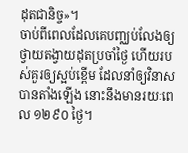ដុតជានិច្ច»។
ចាប់ពីពេលដែលគេបញ្ឈប់លែងឲ្យថ្វាយតង្វាយដុតប្រចាំថ្ងៃ ហើយរបស់គួរឲ្យស្អប់ខ្ពើម ដែលនាំឲ្យវិនាសបានតាំងឡើង នោះនឹងមានរយៈពេល ១២៩០ ថ្ងៃ។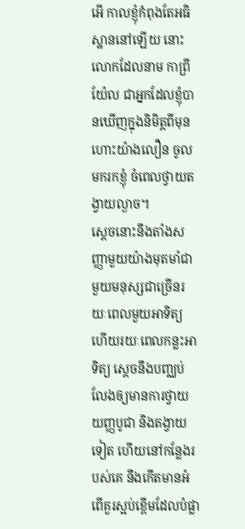អើ កាលខ្ញុំកំពុងតែអធិស្ឋាននៅឡើយ នោះលោកដែលនាម កាព្រីយ៉ែល ជាអ្នកដែលខ្ញុំបានឃើញក្នុងនិមិត្តពីមុន ហោះយ៉ាងលឿន ចូលមករកខ្ញុំ ចំពេលថ្វាយតង្វាយល្ងាច។
ស្ដេចនោះនឹងតាំងសញ្ញាមួយយ៉ាងមុតមាំជាមួយមនុស្សជាច្រើនរយៈពេលមួយអាទិត្យ ហើយរយៈពេលកន្លះអាទិត្យ ស្ដេចនឹងបញ្ឈប់លែងឲ្យមានការថ្វាយយញ្ញបូជា និងតង្វាយទៀត ហើយនៅកន្លែងរបស់គេ នឹងកើតមានអំពើគួរស្អប់ខ្ពើមដែលបំផ្លា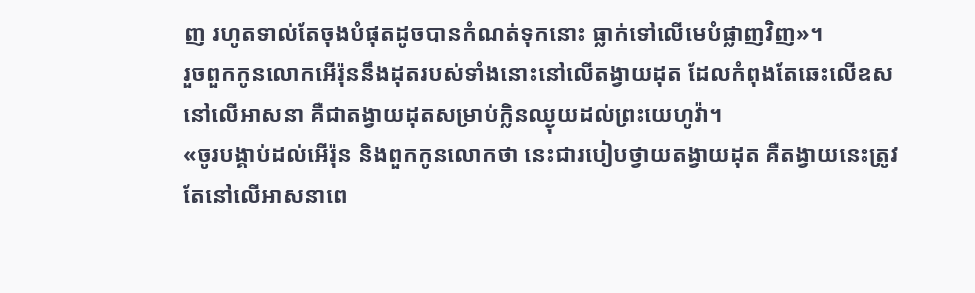ញ រហូតទាល់តែចុងបំផុតដូចបានកំណត់ទុកនោះ ធ្លាក់ទៅលើមេបំផ្លាញវិញ»។
រួចពួកកូនលោកអើរ៉ុននឹងដុតរបស់ទាំងនោះនៅលើតង្វាយដុត ដែលកំពុងតែឆេះលើឧសនៅលើអាសនា គឺជាតង្វាយដុតសម្រាប់ក្លិនឈ្ងុយដល់ព្រះយេហូវ៉ា។
«ចូរបង្គាប់ដល់អើរ៉ុន និងពួកកូនលោកថា នេះជារបៀបថ្វាយតង្វាយដុត គឺតង្វាយនេះត្រូវតែនៅលើអាសនាពេ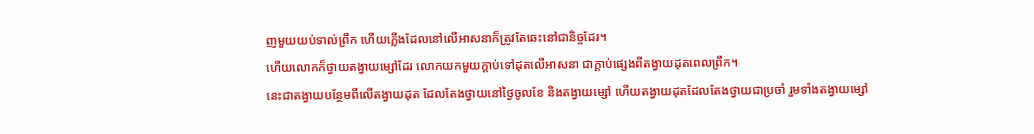ញមួយយប់ទាល់ព្រឹក ហើយភ្លើងដែលនៅលើអាសនាក៏ត្រូវតែឆេះនៅជានិច្ចដែរ។
ហើយលោកក៏ថ្វាយតង្វាយម្សៅដែរ លោកយកមួយក្តាប់ទៅដុតលើអាសនា ជាក្តាប់ផ្សេងពីតង្វាយដុតពេលព្រឹក។
នេះជាតង្វាយបន្ថែមពីលើតង្វាយដុត ដែលតែងថ្វាយនៅថ្ងៃចូលខែ និងតង្វាយម្សៅ ហើយតង្វាយដុតដែលតែងថ្វាយជាប្រចាំ រួមទាំងតង្វាយម្សៅ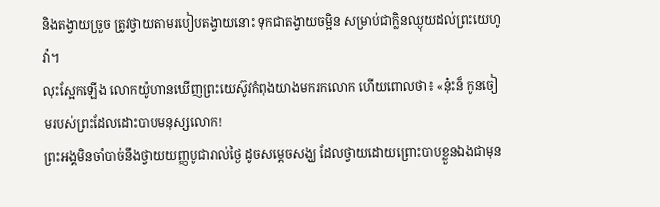និងតង្វាយច្រួច ត្រូវថ្វាយតាមរបៀបតង្វាយនោះ ទុកជាតង្វាយចម្អិន សម្រាប់ជាក្លិនឈ្ងុយដល់ព្រះយេហូវ៉ា។
លុះស្អែកឡើង លោកយ៉ូហានឃើញព្រះយេស៊ូវកំពុងយាងមករកលោក ហើយពោលថា៖ «ន៎ុះន៏ កូនចៀមរបស់ព្រះដែលដោះបាបមនុស្សលោក!
ព្រះអង្គមិនចាំបាច់នឹងថ្វាយយញ្ញបូជារាល់ថ្ងៃ ដូចសម្តេចសង្ឃ ដែលថ្វាយដោយព្រោះបាបខ្លួនឯងជាមុន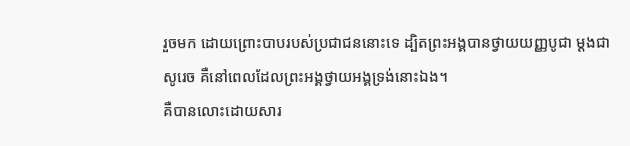រួចមក ដោយព្រោះបាបរបស់ប្រជាជននោះទេ ដ្បិតព្រះអង្គបានថ្វាយយញ្ញបូជា ម្ដងជាសូរេច គឺនៅពេលដែលព្រះអង្គថ្វាយអង្គទ្រង់នោះឯង។
គឺបានលោះដោយសារ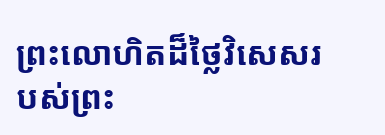ព្រះលោហិតដ៏ថ្លៃវិសេសរបស់ព្រះ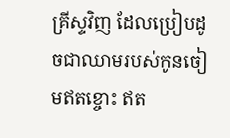គ្រីស្ទវិញ ដែលប្រៀបដូចជាឈាមរបស់កូនចៀមឥតខ្ចោះ ឥត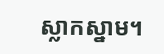ស្លាកស្នាម។